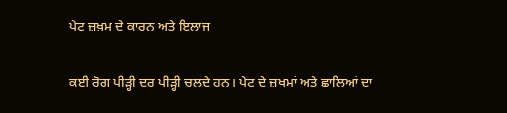ਪੇਟ ਜ਼ਖ਼ਮ ਦੇ ਕਾਰਨ ਅਤੇ ਇਲਾਜ

ਕਈ ਰੋਗ ਪੀੜ੍ਹੀ ਦਰ ਪੀੜ੍ਹੀ ਚਲਦੇ ਹਨ। ਪੇਟ ਦੇ ਜ਼ਖਮਾਂ ਅਤੇ ਛਾਲਿਆਂ ਦਾ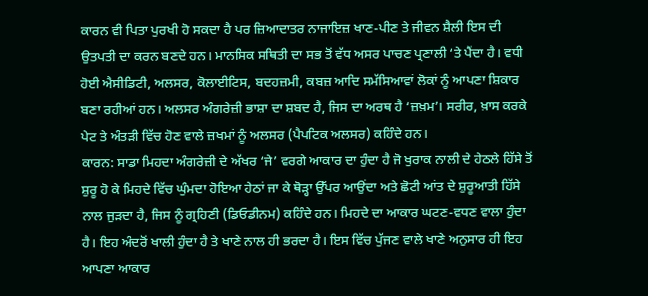ਕਾਰਨ ਵੀ ਪਿਤਾ ਪੁਰਖੀ ਹੋ ਸਕਦਾ ਹੈ ਪਰ ਜ਼ਿਆਦਾਤਰ ਨਾਜਾਇਜ਼ ਖਾਣ-ਪੀਣ ਤੇ ਜੀਵਨ ਸ਼ੈਲੀ ਇਸ ਦੀ ਉਤਪਤੀ ਦਾ ਕਰਨ ਬਣਦੇ ਹਨ। ਮਾਨਸਿਕ ਸਥਿਤੀ ਦਾ ਸਭ ਤੋਂ ਵੱਧ ਅਸਰ ਪਾਚਣ ਪ੍ਰਣਾਲੀ ‘ਤੇ ਪੈਂਦਾ ਹੈ। ਵਧੀ ਹੋਈ ਐਸੀਡਿਟੀ, ਅਲਸਰ, ਕੋਲਾਈਟਿਸ, ਬਦਹਜ਼ਮੀ, ਕਬਜ਼ ਆਦਿ ਸਮੱਸਿਆਵਾਂ ਲੋਕਾਂ ਨੂੰ ਆਪਣਾ ਸ਼ਿਕਾਰ ਬਣਾ ਰਹੀਆਂ ਹਨ। ਅਲਸਰ ਅੰਗਰੇਜ਼ੀ ਭਾਸ਼ਾ ਦਾ ਸ਼ਬਦ ਹੈ, ਜਿਸ ਦਾ ਅਰਥ ਹੈ ‘ਜ਼ਖ਼ਮ’। ਸਰੀਰ, ਖ਼ਾਸ ਕਰਕੇ ਪੇਟ ਤੇ ਅੰਤੜੀ ਵਿੱਚ ਹੋਣ ਵਾਲੇ ਜ਼ਖਮਾਂ ਨੂੰ ਅਲਸਰ (ਪੈਪਟਿਕ ਅਲਸਰ) ਕਹਿੰਦੇ ਹਨ।
ਕਾਰਨ: ਸਾਡਾ ਮਿਹਦਾ ਅੰਗਰੇਜ਼ੀ ਦੇ ਅੱਖਰ ‘ਜੇ’ ਵਰਗੇ ਆਕਾਰ ਦਾ ਹੁੰਦਾ ਹੈ ਜੋ ਖੁਰਾਕ ਨਾਲੀ ਦੇ ਹੇਠਲੇ ਹਿੱਸੇ ਤੋਂ ਸ਼ੁਰੂ ਹੋ ਕੇ ਮਿਹਦੇ ਵਿੱਚ ਘੁੰਮਦਾ ਹੋਇਆ ਹੇਠਾਂ ਜਾ ਕੇ ਥੋੜ੍ਹਾ ਉੱਪਰ ਆਉਂਦਾ ਅਤੇ ਛੋਟੀ ਆਂਤ ਦੇ ਸ਼ੁਰੂਆਤੀ ਹਿੱਸੇ ਨਾਲ ਜੁੜਦਾ ਹੈ, ਜਿਸ ਨੂੰ ਗ੍ਰਹਿਣੀ (ਡਿਓਡੀਨਮ) ਕਹਿੰਦੇ ਹਨ। ਮਿਹਦੇ ਦਾ ਆਕਾਰ ਘਟਣ-ਵਧਣ ਵਾਲਾ ਹੁੰਦਾ ਹੈ। ਇਹ ਅੰਦਰੋਂ ਖਾਲੀ ਹੁੰਦਾ ਹੈ ਤੇ ਖਾਣੇ ਨਾਲ ਹੀ ਭਰਦਾ ਹੈ। ਇਸ ਵਿੱਚ ਪੁੱਜਣ ਵਾਲੇ ਖਾਣੇ ਅਨੁਸਾਰ ਹੀ ਇਹ ਆਪਣਾ ਆਕਾਰ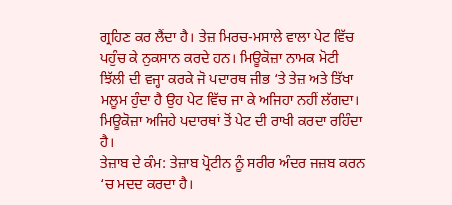ਗ੍ਰਹਿਣ ਕਰ ਲੈਂਦਾ ਹੈ। ਤੇਜ਼ ਮਿਰਚ-ਮਸਾਲੇ ਵਾਲਾ ਪੇਟ ਵਿੱਚ ਪਹੁੰਚ ਕੇ ਨੁਕਸਾਨ ਕਰਦੇ ਹਨ। ਮਿਊਕੋਜ਼ਾ ਨਾਮਕ ਮੋਟੀ ਝਿੱਲੀ ਦੀ ਵਜ੍ਹਾ ਕਰਕੇ ਜੋ ਪਦਾਰਥ ਜੀਭ ‘ਤੇ ਤੇਜ਼ ਅਤੇ ਤਿੱਖਾ ਮਲੂਮ ਹੁੰਦਾ ਹੈ ਉਹ ਪੇਟ ਵਿੱਚ ਜਾ ਕੇ ਅਜਿਹਾ ਨਹੀਂ ਲੱਗਦਾ। ਮਿਊਕੋਜ਼ਾ ਅਜਿਹੇ ਪਦਾਰਥਾਂ ਤੋਂ ਪੇਟ ਦੀ ਰਾਖੀ ਕਰਦਾ ਰਹਿੰਦਾ ਹੈ।
ਤੇਜ਼ਾਬ ਦੇ ਕੰਮ: ਤੇਜ਼ਾਬ ਪ੍ਰੋਟੀਨ ਨੂੰ ਸਰੀਰ ਅੰਦਰ ਜਜ਼ਬ ਕਰਨ ‘ਚ ਮਦਦ ਕਰਦਾ ਹੈ।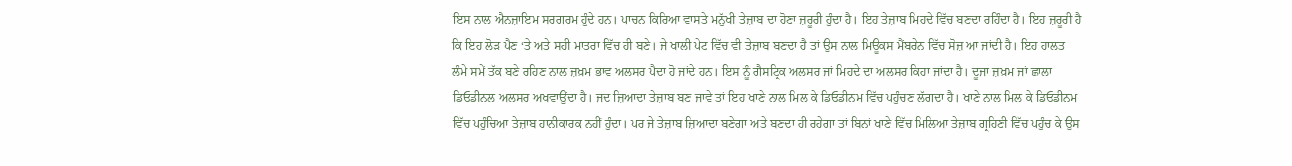ਇਸ ਨਾਲ ਐਨਜ਼ਾਇਮ ਸਰਗਰਮ ਹੁੰਦੇ ਹਨ। ਪਾਚਨ ਕਿਰਿਆ ਵਾਸਤੇ ਮਨੁੱਖੀ ਤੇਜ਼ਾਬ ਦਾ ਹੋਣਾ ਜ਼ਰੂਰੀ ਹੁੰਦਾ ਹੈ। ਇਹ ਤੇਜ਼ਾਬ ਮਿਹਦੇ ਵਿੱਚ ਬਣਦਾ ਰਹਿੰਦਾ ਹੈ। ਇਹ ਜ਼ਰੂਰੀ ਹੈ ਕਿ ਇਹ ਲੋੜ ਪੈਣ ‘ਤੇ ਅਤੇ ਸਹੀ ਮਾਤਰਾ ਵਿੱਚ ਹੀ ਬਣੇ। ਜੇ ਖਾਲੀ ਪੇਟ ਵਿੱਚ ਵੀ ਤੇਜ਼ਾਬ ਬਣਦਾ ਹੈ ਤਾਂ ਉਸ ਨਾਲ ਮਿਊਕਸ ਮੈਂਬਰੇਨ ਵਿੱਚ ਸੋਜ਼ ਆ ਜਾਂਦੀ ਹੈ। ਇਹ ਹਾਲਤ ਲੰਮੇ ਸਮੇਂ ਤੱਕ ਬਣੇ ਰਹਿਣ ਨਾਲ ਜ਼ਖ਼ਮ ਭਾਵ ਅਲਸਰ ਪੈਦਾ ਹੋ ਜਾਂਦੇ ਹਨ। ਇਸ ਨੂੰ ਗੈਸਟ੍ਰਿਕ ਅਲਸਰ ਜਾਂ ਮਿਹਦੇ ਦਾ ਅਲਸਰ ਕਿਹਾ ਜਾਂਦਾ ਹੈ। ਦੂਜਾ ਜ਼ਖ਼ਮ ਜਾਂ ਛਾਲਾ ਡਿਓਡੀਨਲ ਅਲਸਰ ਅਖਵਾਉਂਦਾ ਹੈ। ਜਦ ਜ਼ਿਆਦਾ ਤੇਜ਼ਾਬ ਬਣ ਜਾਵੇ ਤਾਂ ਇਹ ਖਾਣੇ ਨਾਲ ਮਿਲ ਕੇ ਡਿਓਡੀਨਮ ਵਿੱਚ ਪਹੁੰਚਣ ਲੱਗਦਾ ਹੈ। ਖਾਣੇ ਨਾਲ ਮਿਲ ਕੇ ਡਿਓਡੀਨਮ ਵਿੱਚ ਪਹੁੰਚਿਆ ਤੇਜ਼ਾਬ ਹਾਨੀਕਾਰਕ ਨਹੀਂ ਹੁੰਦਾ। ਪਰ ਜੇ ਤੇਜ਼ਾਬ ਜ਼ਿਆਦਾ ਬਣੇਗਾ ਅਤੇ ਬਣਦਾ ਹੀ ਰਹੇਗਾ ਤਾਂ ਬਿਨਾਂ ਖਾਣੇ ਵਿੱਚ ਮਿਲਿਆ ਤੇਜ਼ਾਬ ਗ੍ਰਹਿਣੀ ਵਿੱਚ ਪਹੁੰਚ ਕੇ ਉਸ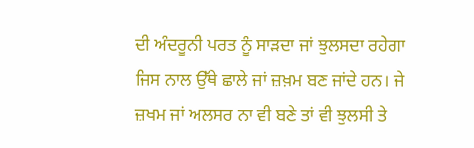ਦੀ ਅੰਦਰੂਨੀ ਪਰਤ ਨੂੰ ਸਾੜਦਾ ਜਾਂ ਝੁਲਸਦਾ ਰਹੇਗਾ ਜਿਸ ਨਾਲ ਉੱਥੇ ਛਾਲੇ ਜਾਂ ਜ਼ਖ਼ਮ ਬਣ ਜਾਂਦੇ ਹਨ। ਜੇ ਜ਼ਖਮ ਜਾਂ ਅਲਸਰ ਨਾ ਵੀ ਬਣੇ ਤਾਂ ਵੀ ਝੁਲਸੀ ਤੇ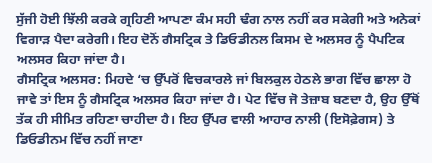ਸੁੱਜੀ ਹੋਈ ਝਿੱਲੀ ਕਰਕੇ ਗ੍ਰਹਿਣੀ ਆਪਣਾ ਕੰਮ ਸਹੀ ਢੰਗ ਨਾਲ ਨਹੀਂ ਕਰ ਸਕੇਗੀ ਅਤੇ ਅਨੇਕਾਂ ਵਿਗਾੜ ਪੈਦਾ ਕਰੇਗੀ। ਇਹ ਦੋਨੋਂ ਗੈਸਟ੍ਰਿਕ ਤੇ ਡਿਓਡੀਨਲ ਕਿਸਮ ਦੇ ਅਲਸਰ ਨੂੰ ਪੈਪਟਿਕ ਅਲਸਰ ਕਿਹਾ ਜਾਂਦਾ ਹੈ।
ਗੈਸਟ੍ਰਿਕ ਅਲਸਰ: ਮਿਹਦੇ ‘ਚ ਉੱਪਰੋਂ ਵਿਚਕਾਰਲੇ ਜਾਂ ਬਿਲਕੁਲ ਹੇਠਲੇ ਭਾਗ ਵਿੱਚ ਛਾਲਾ ਹੋ ਜਾਵੇ ਤਾਂ ਇਸ ਨੂੰ ਗੈਸਟ੍ਰਿਕ ਅਲਸਰ ਕਿਹਾ ਜਾਂਦਾ ਹੈ। ਪੇਟ ਵਿੱਚ ਜੋ ਤੇਜ਼ਾਬ ਬਣਦਾ ਹੈ, ਉਹ ਉੱਥੋਂ ਤੱਕ ਹੀ ਸੀਮਿਤ ਰਹਿਣਾ ਚਾਹੀਦਾ ਹੈ। ਇਹ ਉੱਪਰ ਵਾਲੀ ਆਹਾਰ ਨਾਲੀ (ਇਸੋਫ਼ੇਗਸ) ਤੇ ਡਿਓਡੀਨਮ ਵਿੱਚ ਨਹੀਂ ਜਾਣਾ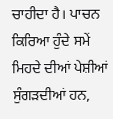ਚਾਹੀਦਾ ਹੈ। ਪਾਚਨ ਕਿਰਿਆ ਹੁੰਦੇ ਸਮੇਂ ਮਿਹਦੇ ਦੀਆਂ ਪੇਸ਼ੀਆਂ ਸੁੰਗੜਦੀਆਂ ਹਨ,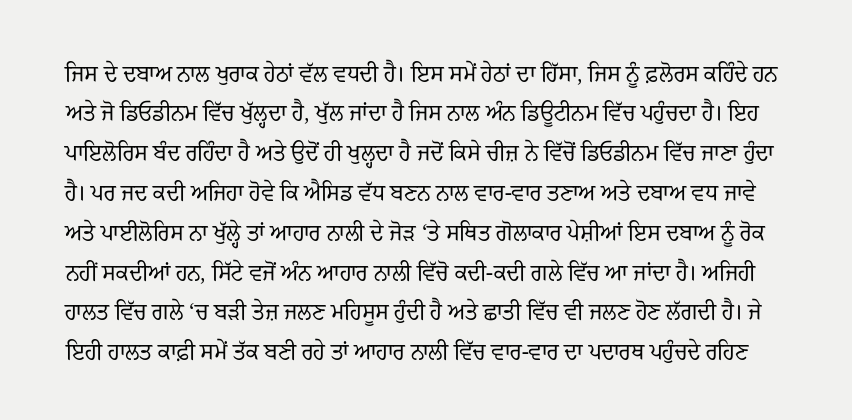ਜਿਸ ਦੇ ਦਬਾਅ ਨਾਲ ਖੁਰਾਕ ਹੇਠਾਂ ਵੱਲ ਵਧਦੀ ਹੈ। ਇਸ ਸਮੇਂ ਹੇਠਾਂ ਦਾ ਹਿੱਸਾ, ਜਿਸ ਨੂੰ ਫ਼ਲੋਰਸ ਕਹਿੰਦੇ ਹਨ ਅਤੇ ਜੋ ਡਿਓਡੀਨਮ ਵਿੱਚ ਖੁੱਲ੍ਹਦਾ ਹੈ, ਖੁੱਲ ਜਾਂਦਾ ਹੈ ਜਿਸ ਨਾਲ ਅੰਨ ਡਿਊਟੀਨਮ ਵਿੱਚ ਪਹੁੰਚਦਾ ਹੈ। ਇਹ ਪਾਇਲੋਰਿਸ ਬੰਦ ਰਹਿੰਦਾ ਹੈ ਅਤੇ ਉਦੋਂ ਹੀ ਖੁਲ੍ਹਦਾ ਹੈ ਜਦੋਂ ਕਿਸੇ ਚੀਜ਼ ਨੇ ਵਿੱਚੋਂ ਡਿਓਡੀਨਮ ਵਿੱਚ ਜਾਣਾ ਹੁੰਦਾ ਹੈ। ਪਰ ਜਦ ਕਦੀ ਅਜਿਹਾ ਹੋਵੇ ਕਿ ਐਸਿਡ ਵੱਧ ਬਣਨ ਨਾਲ ਵਾਰ-ਵਾਰ ਤਣਾਅ ਅਤੇ ਦਬਾਅ ਵਧ ਜਾਵੇ ਅਤੇ ਪਾਈਲੋਰਿਸ ਨਾ ਖੁੱਲ੍ਹੇ ਤਾਂ ਆਹਾਰ ਨਾਲੀ ਦੇ ਜੋੜ ‘ਤੇ ਸਥਿਤ ਗੋਲਾਕਾਰ ਪੇਸ਼ੀਆਂ ਇਸ ਦਬਾਅ ਨੂੰ ਰੋਕ ਨਹੀਂ ਸਕਦੀਆਂ ਹਨ, ਸਿੱਟੇ ਵਜੋਂ ਅੰਨ ਆਹਾਰ ਨਾਲੀ ਵਿੱਚੋ ਕਦੀ-ਕਦੀ ਗਲੇ ਵਿੱਚ ਆ ਜਾਂਦਾ ਹੈ। ਅਜਿਹੀ ਹਾਲਤ ਵਿੱਚ ਗਲੇ ‘ਚ ਬੜੀ ਤੇਜ਼ ਜਲਣ ਮਹਿਸੂਸ ਹੁੰਦੀ ਹੈ ਅਤੇ ਛਾਤੀ ਵਿੱਚ ਵੀ ਜਲਣ ਹੋਣ ਲੱਗਦੀ ਹੈ। ਜੇ ਇਹੀ ਹਾਲਤ ਕਾਫ਼ੀ ਸਮੇਂ ਤੱਕ ਬਣੀ ਰਹੇ ਤਾਂ ਆਹਾਰ ਨਾਲੀ ਵਿੱਚ ਵਾਰ-ਵਾਰ ਦਾ ਪਦਾਰਥ ਪਹੁੰਚਦੇ ਰਹਿਣ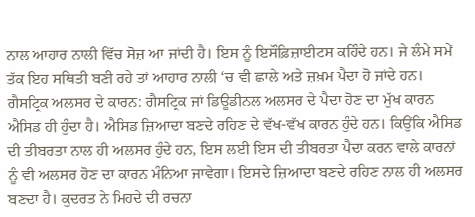ਨਾਲ ਆਹਾਰ ਨਾਲੀ ਵਿੱਚ ਸੋਜ਼ ਆ ਜਾਂਦੀ ਹੈ। ਇਸ ਨੂੰ ਇਸੌਫ਼ਿਜ਼ਾਈਟਸ ਕਹਿੰਦੇ ਹਨ। ਜੇ ਲੰਮੇ ਸਮੇਂ ਤੱਕ ਇਹ ਸਥਿਤੀ ਬਣੀ ਰਹੇ ਤਾਂ ਆਹਾਰ ਨਾਲੀ ‘ਚ ਵੀ ਛਾਲੇ ਅਤੇ ਜ਼ਖ਼ਮ ਪੈਦਾ ਹੋ ਜਾਂਦੇ ਹਨ।
ਗੈਸਟ੍ਰਿਕ ਅਲਸਰ ਦੇ ਕਾਰਨ: ਗੈਸਟ੍ਰਿਕ ਜਾਂ ਡਿਊਡੀਨਲ ਅਲਸਰ ਦੇ ਪੈਦਾ ਹੋਣ ਦਾ ਮੁੱਖ ਕਾਰਨ ਐਸਿਡ ਹੀ ਹੁੰਦਾ ਹੈ। ਐਸਿਡ ਜ਼ਿਆਦਾ ਬਣਦੇ ਰਹਿਣ ਦੇ ਵੱਖ-ਵੱਖ ਕਾਰਨ ਹੁੰਦੇ ਹਨ। ਕਿਉਂਕਿ ਐਸਿਡ ਦੀ ਤੀਬਰਤਾ ਨਾਲ ਹੀ ਅਲਸਰ ਹੁੰਦੇ ਹਨ, ਇਸ ਲਈ ਇਸ ਦੀ ਤੀਬਰਤਾ ਪੈਦਾ ਕਰਨ ਵਾਲੇ ਕਾਰਨਾਂ ਨੂੰ ਵੀ ਅਲਸਰ ਹੋਣ ਦਾ ਕਾਰਨ ਮੰਨਿਆ ਜਾਵੇਗਾ। ਇਸਦੇ ਜ਼ਿਆਦਾ ਬਣਦੇ ਰਹਿਣ ਨਾਲ ਹੀ ਅਲਸਰ ਬਣਦਾ ਹੈ। ਕੁਦਰਤ ਨੇ ਮਿਹਦੇ ਦੀ ਰਚਨਾ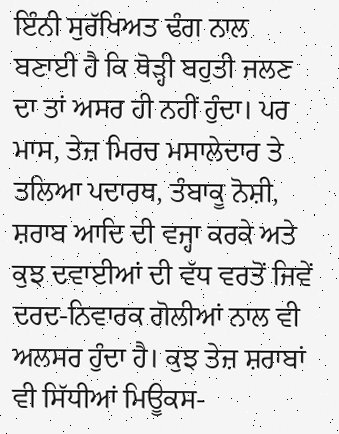ਇੰਨੀ ਸੁਰੱਖਿਅਤ ਢੰਗ ਨਾਲ ਬਣਾਈ ਹੈ ਕਿ ਥੋੜ੍ਹੀ ਬਹੁਤੀ ਜਲਣ ਦਾ ਤਾਂ ਅਸਰ ਹੀ ਨਹੀਂ ਹੁੰਦਾ। ਪਰ ਮਾਸ, ਤੇਜ਼ ਮਿਰਚ ਮਸਾਲੇਦਾਰ ਤੇ ਤਲਿਆ ਪਦਾਰਥ, ਤੰਬਾਕੂ ਨੋਸ਼ੀ, ਸ਼ਰਾਬ ਆਦਿ ਦੀ ਵਜ੍ਹਾ ਕਰਕੇ ਅਤੇ ਕੁਝ ਦਵਾਈਆਂ ਦੀ ਵੱਧ ਵਰਤੋਂ ਜਿਵੇਂ ਦਰਦ-ਨਿਵਾਰਕ ਗੋਲੀਆਂ ਨਾਲ ਵੀ ਅਲਸਰ ਹੁੰਦਾ ਹੈ। ਕੁਝ ਤੇਜ਼ ਸ਼ਰਾਬਾਂ ਵੀ ਸਿੱਧੀਆਂ ਮਿਊਕਸ-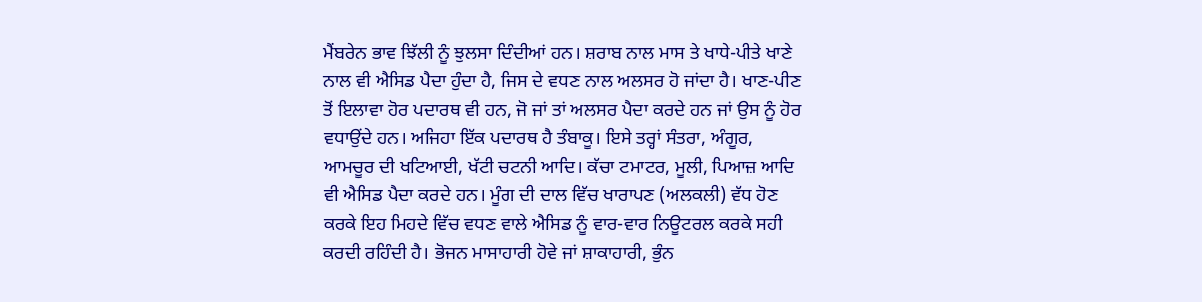ਮੈਂਬਰੇਨ ਭਾਵ ਝਿੱਲੀ ਨੂੰ ਝੁਲਸਾ ਦਿੰਦੀਆਂ ਹਨ। ਸ਼ਰਾਬ ਨਾਲ ਮਾਸ ਤੇ ਖਾਧੇ-ਪੀਤੇ ਖਾਣੇ ਨਾਲ ਵੀ ਐਸਿਡ ਪੈਦਾ ਹੁੰਦਾ ਹੈ, ਜਿਸ ਦੇ ਵਧਣ ਨਾਲ ਅਲਸਰ ਹੋ ਜਾਂਦਾ ਹੈ। ਖਾਣ-ਪੀਣ ਤੋਂ ਇਲਾਵਾ ਹੋਰ ਪਦਾਰਥ ਵੀ ਹਨ, ਜੋ ਜਾਂ ਤਾਂ ਅਲਸਰ ਪੈਦਾ ਕਰਦੇ ਹਨ ਜਾਂ ਉਸ ਨੂੰ ਹੋਰ ਵਧਾਉਂਦੇ ਹਨ। ਅਜਿਹਾ ਇੱਕ ਪਦਾਰਥ ਹੈ ਤੰਬਾਕੂ। ਇਸੇ ਤਰ੍ਹਾਂ ਸੰਤਰਾ, ਅੰਗੂਰ, ਆਮਚੂਰ ਦੀ ਖਟਿਆਈ, ਖੱਟੀ ਚਟਨੀ ਆਦਿ। ਕੱਚਾ ਟਮਾਟਰ, ਮੂਲੀ, ਪਿਆਜ਼ ਆਦਿ ਵੀ ਐਸਿਡ ਪੈਦਾ ਕਰਦੇ ਹਨ। ਮੂੰਗ ਦੀ ਦਾਲ ਵਿੱਚ ਖਾਰਾਪਣ (ਅਲਕਲੀ) ਵੱਧ ਹੋਣ ਕਰਕੇ ਇਹ ਮਿਹਦੇ ਵਿੱਚ ਵਧਣ ਵਾਲੇ ਐਸਿਡ ਨੂੰ ਵਾਰ-ਵਾਰ ਨਿਊਟਰਲ ਕਰਕੇ ਸਹੀ ਕਰਦੀ ਰਹਿੰਦੀ ਹੈ। ਭੋਜਨ ਮਾਸਾਹਾਰੀ ਹੋਵੇ ਜਾਂ ਸ਼ਾਕਾਹਾਰੀ, ਭੁੰਨ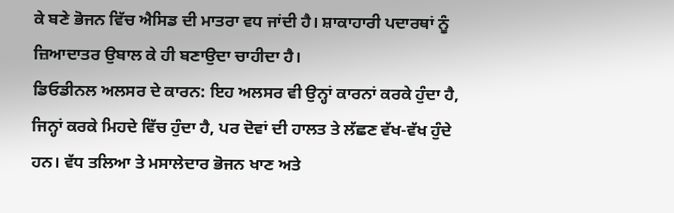ਕੇ ਬਣੇ ਭੋਜਨ ਵਿੱਚ ਐਸਿਡ ਦੀ ਮਾਤਰਾ ਵਧ ਜਾਂਦੀ ਹੈ। ਸ਼ਾਕਾਹਾਰੀ ਪਦਾਰਥਾਂ ਨੂੰ ਜ਼ਿਆਦਾਤਰ ਉਬਾਲ ਕੇ ਹੀ ਬਣਾਉਦਾ ਚਾਹੀਦਾ ਹੈ।
ਡਿਓਡੀਨਲ ਅਲਸਰ ਦੇ ਕਾਰਨ: ਇਹ ਅਲਸਰ ਵੀ ਉਨ੍ਹਾਂ ਕਾਰਨਾਂ ਕਰਕੇ ਹੁੰਦਾ ਹੈ, ਜਿਨ੍ਹਾਂ ਕਰਕੇ ਮਿਹਦੇ ਵਿੱਚ ਹੁੰਦਾ ਹੈ, ਪਰ ਦੋਵਾਂ ਦੀ ਹਾਲਤ ਤੇ ਲੱਛਣ ਵੱਖ-ਵੱਖ ਹੁੰਦੇ ਹਨ। ਵੱਧ ਤਲਿਆ ਤੇ ਮਸਾਲੇਦਾਰ ਭੋਜਨ ਖਾਣ ਅਤੇ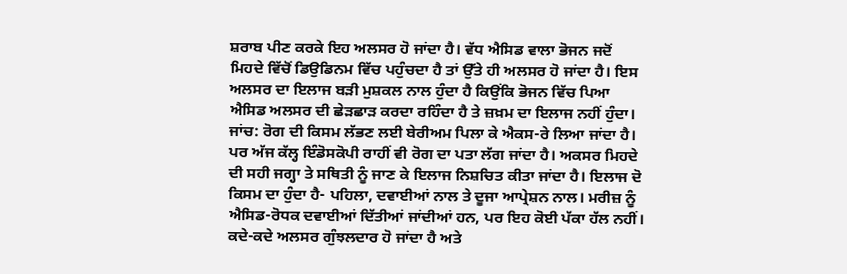ਸ਼ਰਾਬ ਪੀਣ ਕਰਕੇ ਇਹ ਅਲਸਰ ਹੋ ਜਾਂਦਾ ਹੈ। ਵੱਧ ਐਸਿਡ ਵਾਲਾ ਭੋਜਨ ਜਦੋਂ ਮਿਹਦੇ ਵਿੱਚੋਂ ਡਿਉਡਿਨਮ ਵਿੱਚ ਪਹੁੰਚਦਾ ਹੈ ਤਾਂ ਉੱਤੇ ਹੀ ਅਲਸਰ ਹੋ ਜਾਂਦਾ ਹੈ। ਇਸ ਅਲਸਰ ਦਾ ਇਲਾਜ ਬੜੀ ਮੁਸ਼ਕਲ ਨਾਲ ਹੁੰਦਾ ਹੈ ਕਿਉਂਕਿ ਭੋਜਨ ਵਿੱਚ ਪਿਆ ਐਸਿਡ ਅਲਸਰ ਦੀ ਛੇੜਛਾੜ ਕਰਦਾ ਰਹਿੰਦਾ ਹੈ ਤੇ ਜ਼ਖ਼ਮ ਦਾ ਇਲਾਜ ਨਹੀਂ ਹੁੰਦਾ।
ਜਾਂਚ: ਰੋਗ ਦੀ ਕਿਸਮ ਲੱਭਣ ਲਈ ਬੇਰੀਅਮ ਪਿਲਾ ਕੇ ਐਕਸ-ਰੇ ਲਿਆ ਜਾਂਦਾ ਹੈ। ਪਰ ਅੱਜ ਕੱਲ੍ਹ ਇੰਡੋਸਕੋਪੀ ਰਾਹੀਂ ਵੀ ਰੋਗ ਦਾ ਪਤਾ ਲੱਗ ਜਾਂਦਾ ਹੈ। ਅਕਸਰ ਮਿਹਦੇ ਦੀ ਸਹੀ ਜਗ੍ਹਾ ਤੇ ਸਥਿਤੀ ਨੂੰ ਜਾਣ ਕੇ ਇਲਾਜ ਨਿਸ਼ਚਿਤ ਕੀਤਾ ਜਾਂਦਾ ਹੈ। ਇਲਾਜ ਦੋ ਕਿਸਮ ਦਾ ਹੁੰਦਾ ਹੈ- ਪਹਿਲਾ, ਦਵਾਈਆਂ ਨਾਲ ਤੇ ਦੂਜਾ ਆਪ੍ਰੇਸ਼ਨ ਨਾਲ। ਮਰੀਜ਼ ਨੂੰ ਐਸਿਡ-ਰੋਧਕ ਦਵਾਈਆਂ ਦਿੱਤੀਆਂ ਜਾਂਦੀਆਂ ਹਨ, ਪਰ ਇਹ ਕੋਈ ਪੱਕਾ ਹੱਲ ਨਹੀਂ। ਕਦੇ-ਕਦੇ ਅਲਸਰ ਗੁੰਝਲਦਾਰ ਹੋ ਜਾਂਦਾ ਹੈ ਅਤੇ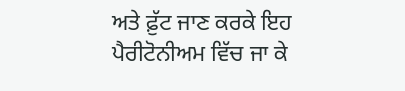ਅਤੇ ਫ਼ੁੱਟ ਜਾਣ ਕਰਕੇ ਇਹ ਪੈਰੀਟੋਨੀਅਮ ਵਿੱਚ ਜਾ ਕੇ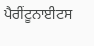ਪੈਰੀਂਟੂਨਾਈਟਸ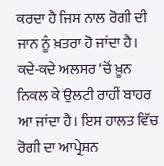ਕਰਦਾ ਹੈ ਜਿਸ ਨਾਲ ਰੋਗੀ ਦੀ ਜਾਨ ਨੂੰ ਖ਼ਤਰਾ ਹੋ ਜਾਂਦਾ ਹੈ। ਕਦੇ-ਕਦੇ ਅਲਸਰ ‘ਚੋਂ ਖ਼ੂਨ ਨਿਕਲ ਕੇ ਉਲਟੀ ਰਾਹੀਂ ਬਾਹਰ ਆ ਜਾਂਦਾ ਹੈ। ਇਸ ਹਾਲਤ ਵਿੱਚ ਰੋਗੀ ਦਾ ਆਪ੍ਰੇਸ਼ਨ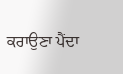ਕਰਾਉਣਾ ਪੈਂਦਾ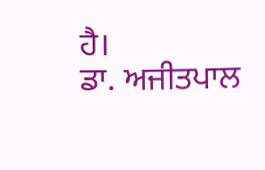ਹੈ।
ਡਾ. ਅਜੀਤਪਾਲ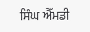ਸਿੰਘ ਐੱਮਡੀ